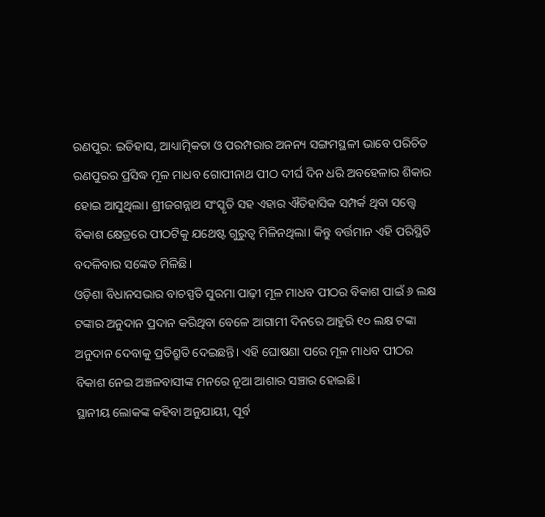ରଣପୁର: ଇତିହାସ, ଆଧ୍ୟାତ୍ମିକତା ଓ ପରମ୍ପରାର ଅନନ୍ୟ ସଙ୍ଗମସ୍ଥଳୀ ଭାବେ ପରିଚିତ ରଣପୁରର ପ୍ରସିଦ୍ଧ ମୂଳ ମାଧବ ଗୋପୀନାଥ ପୀଠ ଦୀର୍ଘ ଦିନ ଧରି ଅବହେଳାର ଶିକାର ହୋଇ ଆସୁଥିଲା। ଶ୍ରୀଜଗନ୍ନାଥ ସଂସ୍କୃତି ସହ ଏହାର ଐତିହାସିକ ସମ୍ପର୍କ ଥିବା ସତ୍ତ୍ୱେ ବିକାଶ କ୍ଷେତ୍ରରେ ପୀଠଟିକୁ ଯଥେଷ୍ଟ ଗୁରୁତ୍ୱ ମିଳିନଥିଲା। କିନ୍ତୁ ବର୍ତ୍ତମାନ ଏହି ପରିସ୍ଥିତି ବଦଳିବାର ସଙ୍କେତ ମିଳିଛି।
ଓଡ଼ିଶା ବିଧାନସଭାର ବାଚସ୍ପତି ସୁରମା ପାଢ଼ୀ ମୂଳ ମାଧବ ପୀଠର ବିକାଶ ପାଇଁ ୬ ଲକ୍ଷ ଟଙ୍କାର ଅନୁଦାନ ପ୍ରଦାନ କରିଥିବା ବେଳେ ଆଗାମୀ ଦିନରେ ଆହୁରି ୧୦ ଲକ୍ଷ ଟଙ୍କା ଅନୁଦାନ ଦେବାକୁ ପ୍ରତିଶ୍ରୁତି ଦେଇଛନ୍ତି। ଏହି ଘୋଷଣା ପରେ ମୂଳ ମାଧବ ପୀଠର ବିକାଶ ନେଇ ଅଞ୍ଚଳବାସୀଙ୍କ ମନରେ ନୂଆ ଆଶାର ସଞ୍ଚାର ହୋଇଛି।
ସ୍ଥାନୀୟ ଲୋକଙ୍କ କହିବା ଅନୁଯାୟୀ, ପୂର୍ବ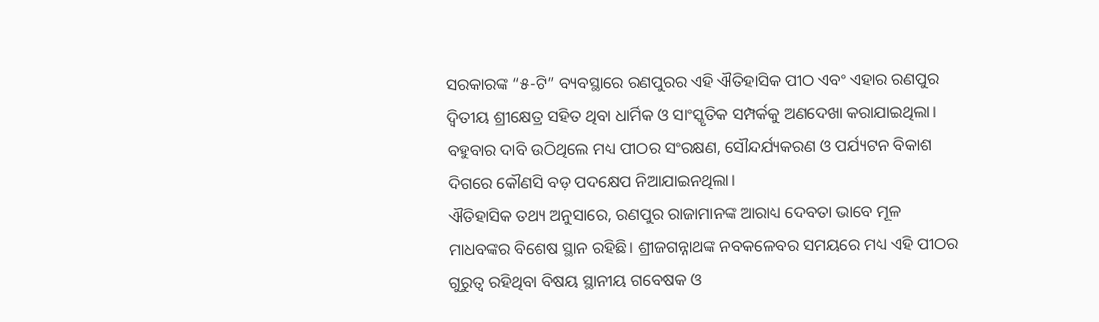ସରକାରଙ୍କ “୫-ଟି” ବ୍ୟବସ୍ଥାରେ ରଣପୁରର ଏହି ଐତିହାସିକ ପୀଠ ଏବଂ ଏହାର ରଣପୁର ଦ୍ୱିତୀୟ ଶ୍ରୀକ୍ଷେତ୍ର ସହିତ ଥିବା ଧାର୍ମିକ ଓ ସାଂସ୍କୃତିକ ସମ୍ପର୍କକୁ ଅଣଦେଖା କରାଯାଇଥିଲା। ବହୁବାର ଦାବି ଉଠିଥିଲେ ମଧ୍ୟ ପୀଠର ସଂରକ୍ଷଣ, ସୌନ୍ଦର୍ଯ୍ୟକରଣ ଓ ପର୍ଯ୍ୟଟନ ବିକାଶ ଦିଗରେ କୌଣସି ବଡ଼ ପଦକ୍ଷେପ ନିଆଯାଇନଥିଲା।
ଐତିହାସିକ ତଥ୍ୟ ଅନୁସାରେ, ରଣପୁର ରାଜାମାନଙ୍କ ଆରାଧ୍ୟ ଦେବତା ଭାବେ ମୂଳ ମାଧବଙ୍କର ବିଶେଷ ସ୍ଥାନ ରହିଛି। ଶ୍ରୀଜଗନ୍ନାଥଙ୍କ ନବକଳେବର ସମୟରେ ମଧ୍ୟ ଏହି ପୀଠର ଗୁରୁତ୍ୱ ରହିଥିବା ବିଷୟ ସ୍ଥାନୀୟ ଗବେଷକ ଓ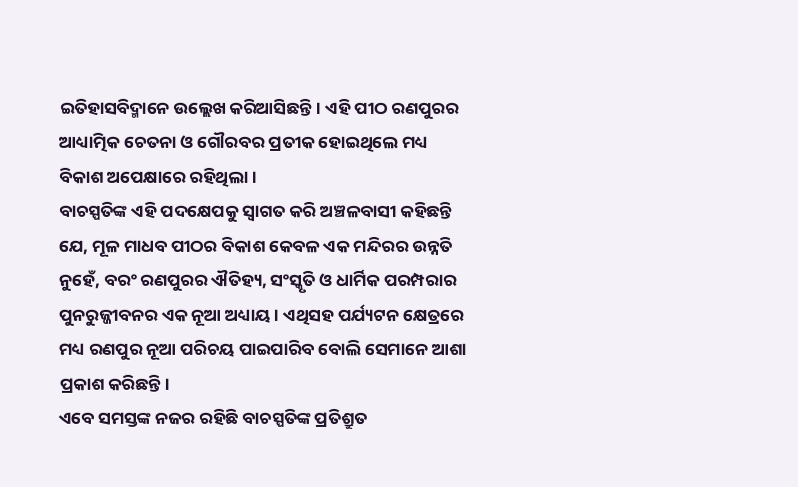ଇତିହାସବିଦ୍ମାନେ ଉଲ୍ଲେଖ କରିଆସିଛନ୍ତି। ଏହି ପୀଠ ରଣପୁରର ଆଧ୍ୟାତ୍ମିକ ଚେତନା ଓ ଗୌରବର ପ୍ରତୀକ ହୋଇଥିଲେ ମଧ୍ୟ ବିକାଶ ଅପେକ୍ଷାରେ ରହିଥିଲା।
ବାଚସ୍ପତିଙ୍କ ଏହି ପଦକ୍ଷେପକୁ ସ୍ୱାଗତ କରି ଅଞ୍ଚଳବାସୀ କହିଛନ୍ତି ଯେ, ମୂଳ ମାଧବ ପୀଠର ବିକାଶ କେବଳ ଏକ ମନ୍ଦିରର ଉନ୍ନତି ନୁହେଁ, ବରଂ ରଣପୁରର ଐତିହ୍ୟ, ସଂସ୍କୃତି ଓ ଧାର୍ମିକ ପରମ୍ପରାର ପୁନରୁଜ୍ଜୀବନର ଏକ ନୂଆ ଅଧ୍ୟାୟ। ଏଥିସହ ପର୍ଯ୍ୟଟନ କ୍ଷେତ୍ରରେ ମଧ୍ୟ ରଣପୁର ନୂଆ ପରିଚୟ ପାଇପାରିବ ବୋଲି ସେମାନେ ଆଶା ପ୍ରକାଶ କରିଛନ୍ତି।
ଏବେ ସମସ୍ତଙ୍କ ନଜର ରହିଛି ବାଚସ୍ପତିଙ୍କ ପ୍ରତିଶ୍ରୁତ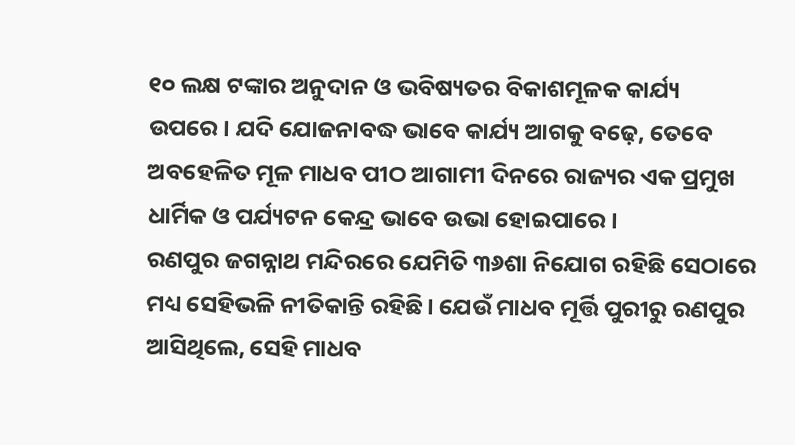୧୦ ଲକ୍ଷ ଟଙ୍କାର ଅନୁଦାନ ଓ ଭବିଷ୍ୟତର ବିକାଶମୂଳକ କାର୍ଯ୍ୟ ଉପରେ। ଯଦି ଯୋଜନାବଦ୍ଧ ଭାବେ କାର୍ଯ୍ୟ ଆଗକୁ ବଢ଼େ, ତେବେ ଅବହେଳିତ ମୂଳ ମାଧବ ପୀଠ ଆଗାମୀ ଦିନରେ ରାଜ୍ୟର ଏକ ପ୍ରମୁଖ ଧାର୍ମିକ ଓ ପର୍ଯ୍ୟଟନ କେନ୍ଦ୍ର ଭାବେ ଉଭା ହୋଇପାରେ।
ରଣପୁର ଜଗନ୍ନାଥ ମନ୍ଦିରରେ ଯେମିତି ୩୬ଶା ନିଯୋଗ ରହିଛି ସେଠାରେ ମଧ୍ୟ ସେହିଭଳି ନୀତିକାନ୍ତି ରହିଛି। ଯେଉଁ ମାଧବ ମୂର୍ତ୍ତି ପୁରୀରୁ ରଣପୁର ଆସିଥିଲେ, ସେହି ମାଧବ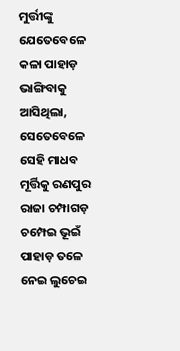ମୁର୍ତ୍ତୀଙ୍କୁ ଯେତେବେଳେ କଳା ପାହାଡ଼ ଭାଙ୍ଗିବାକୁ ଆସିଥିଲା, ସେତେବେଳେ ସେହି ମାଧବ ମୂର୍ତ୍ତିକୁ ରଣପୁର ରାଜା ଚମ୍ପାଗଡ଼ ଚମ୍ପେଇ ଭୂଇଁ ପାହାଡ଼ ତଳେ ନେଇ ଲୁଚେଇ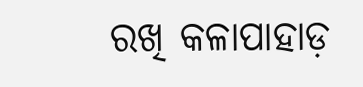ରଖି କଳାପାହାଡ଼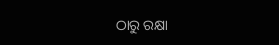ଠାରୁ ରକ୍ଷା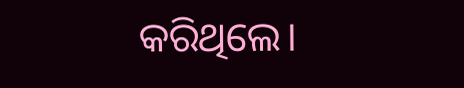କରିଥିଲେ।